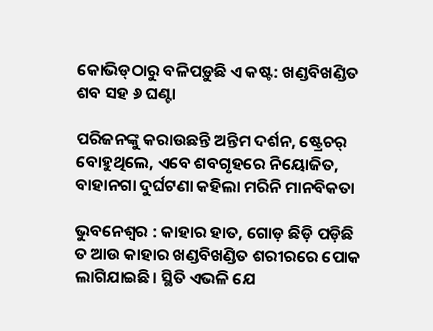କୋଭିଡ୍‌ଠାରୁ ବଳିପଡ଼ୁଛି ଏ କଷ୍ଟ: ଖଣ୍ଡବିଖଣ୍ଡିତ ଶବ ସହ ୬ ଘଣ୍ଟା

ପରିଜନଙ୍କୁ କରାଉଛନ୍ତି ଅନ୍ତିମ ଦର୍ଶନ, ଷ୍ଟ୍ରେଚର୍‌ ବୋହୁଥିଲେ, ଏବେ ଶବଗୃହରେ ନିୟୋଜିତ, ବାହାନଗା ଦୁର୍ଘଟଣା କହିଲା ମରିନି ମାନବିକତା

ଭୁବନେଶ୍ବର : କାହାର ହାତ, ଗୋଡ଼ ଛିଡ଼ି ପଡ଼ିଛି ତ ଆଉ କାହାର ଖଣ୍ଡବିଖଣ୍ଡିତ ଶରୀରରେ ପୋକ ଲାଗିଯାଇଛି। ସ୍ଥିତି ଏଭଳି ଯେ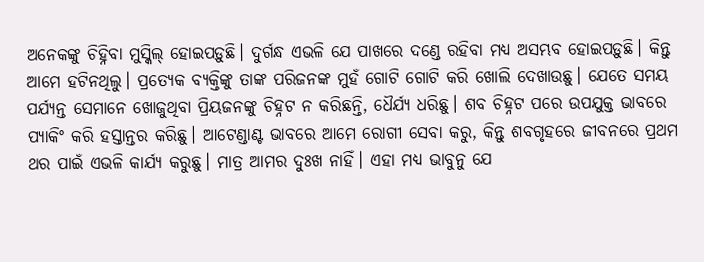ଅନେକଙ୍କୁ ଚିହ୍ନିବା ମୁସ୍କିଲ୍‌ ହୋଇପଡ଼ୁଛି। ଦୁର୍ଗନ୍ଧ ଏଭଳି ଯେ ପାଖରେ ଦଣ୍ଡେ ରହିବା ମଧ୍ୟ ଅସମ୍ଭବ ହୋଇପଡ଼ୁଛି। କିନ୍ତୁ ଆମେ ହଟିନଥିଲୁ। ପ୍ରତ୍ୟେକ ବ୍ୟକ୍ତିଙ୍କୁ ତାଙ୍କ ପରିଜନଙ୍କ ମୁହଁ ଗୋଟି ଗୋଟି କରି ଖୋଲି ଦେଖାଉଛୁ। ଯେତେ ସମୟ ପର୍ଯ୍ୟନ୍ତ ସେମାନେ ଖୋଜୁଥିବା ପ୍ରିୟଜନଙ୍କୁ ଚିହ୍ନଟ ନ କରିଛନ୍ତି, ଧୈର୍ଯ୍ୟ ଧରିଛୁ। ଶବ ଚିହ୍ନଟ ପରେ ଉପଯୁକ୍ତ ଭାବରେ ପ୍ୟାକିଂ କରି ହସ୍ତାନ୍ତର କରିଛୁ। ଆଟେଣ୍ଡାଣ୍ଟ ଭାବରେ ଆମେ ରୋଗୀ ସେବା କରୁ, କିନ୍ତୁ ଶବଗୃହରେ ଜୀବନରେ ପ୍ରଥମ ଥର ପାଇଁ ଏଭଳି କାର୍ଯ୍ୟ କରୁଛୁ। ମାତ୍ର ଆମର ଦୁଃଖ ନାହିଁ। ଏହା ମଧ୍ୟ ଭାବୁନୁ ଯେ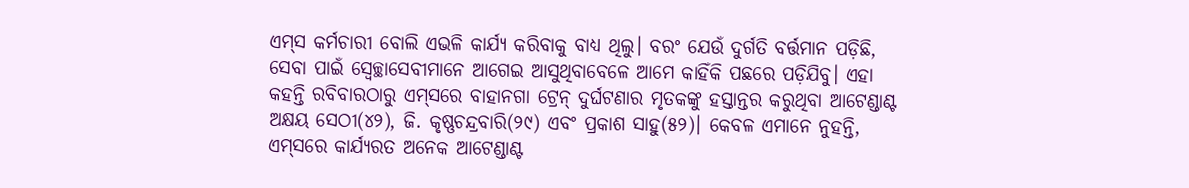ଏମ୍‌ସ କର୍ମଚାରୀ ବୋଲି ଏଭଳି କାର୍ଯ୍ୟ କରିବାକୁ ବାଧ୍ୟ ଥିଲୁ। ବରଂ ଯେଉଁ ଦୁର୍ଗତି ବର୍ତ୍ତମାନ ପଡ଼ିଛି, ସେବା ପାଇଁ ସ୍ବେଚ୍ଛାସେବୀମାନେ ଆଗେଇ ଆସୁଥିବାବେଳେ ଆମେ କାହିଁକି ପଛରେ ପଡ଼ିଯିବୁ। ଏହା କହନ୍ତି ରବିବାରଠାରୁ ଏମ୍‌ସରେ ବାହାନଗା ଟ୍ରେନ୍‌ ଦୁର୍ଘଟଣାର ମୃତକଙ୍କୁ ହସ୍ତାନ୍ତର କରୁଥିବା ଆଟେଣ୍ଡାଣ୍ଟ ଅକ୍ଷୟ ସେଠୀ(୪୨), ଜି. କୃଷ୍ଣଚନ୍ଦ୍ରବାରି(୨୯) ଏବଂ ପ୍ରକାଶ ସାହୁ(୫୨)। କେବଳ ଏମାନେ ନୁହନ୍ତି, ଏମ୍‌ସରେ କାର୍ଯ୍ୟରତ ଅନେକ ଆଟେଣ୍ଡାଣ୍ଟ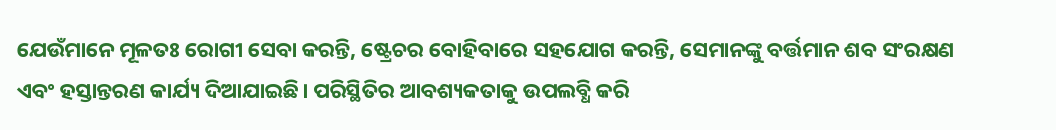ଯେଉଁମାନେ ମୂଳତଃ ରୋଗୀ ସେବା କରନ୍ତି, ଷ୍ଟ୍ରେଚର ବୋହିବାରେ ସହଯୋଗ କରନ୍ତି, ସେମାନଙ୍କୁ ବର୍ତ୍ତମାନ ଶବ ସଂରକ୍ଷଣ ଏବଂ ହସ୍ତାନ୍ତରଣ କାର୍ଯ୍ୟ ଦିଆଯାଇଛି। ପରିସ୍ଥିତିର ଆବଶ୍ୟକତାକୁ ଉପଲବ୍ଧି କରି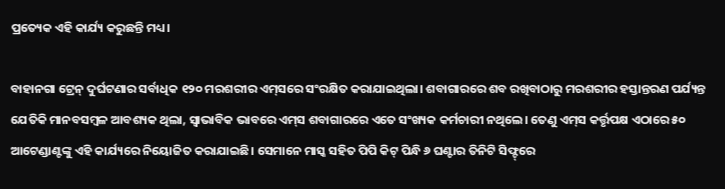ପ୍ରତ୍ୟେକ ଏହି କାର୍ଯ୍ୟ କରୁଛନ୍ତି ମଧ୍ୟ।

ବାହାନଗା ଟ୍ରେନ୍‌ ଦୁର୍ଘଟଣାର ସର୍ବାଧିକ ୧୨୦ ମରଶରୀର ଏମ୍‌ସରେ ସଂରକ୍ଷିତ କରାଯାଇଥିଲା। ଶବାଗାରରେ ଶବ ରଖିବାଠାରୁ ମରଶରୀର ହସ୍ତାନ୍ତରଣ ପର୍ଯ୍ୟନ୍ତ ଯେତିକି ମାନବସମ୍ବଳ ଆବଶ୍ୟକ ଥିଲା, ସ୍ବାଭାବିକ ଭାବରେ ଏମ୍‌ସ ଶବାଗାରରେ ଏତେ ସଂଖ୍ୟକ କର୍ମଚାରୀ ନଥିଲେ। ତେଣୁ ଏମ୍‌ସ କର୍ତ୍ତୃପକ୍ଷ ଏଠାରେ ୫୦ ଆଟେଣ୍ଡାଣ୍ଟଙ୍କୁ ଏହି କାର୍ଯ୍ୟରେ ନିୟୋଜିତ କରାଯାଇଛି। ସେମାନେ ମାସ୍କ ସହିତ ପିପି କିଟ୍ ପିନ୍ଧି ୬ ଘଣ୍ଟାର ତିନିଟି ସିଫ୍ଟ୍‌ରେ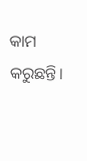କାମ କରୁଛନ୍ତି।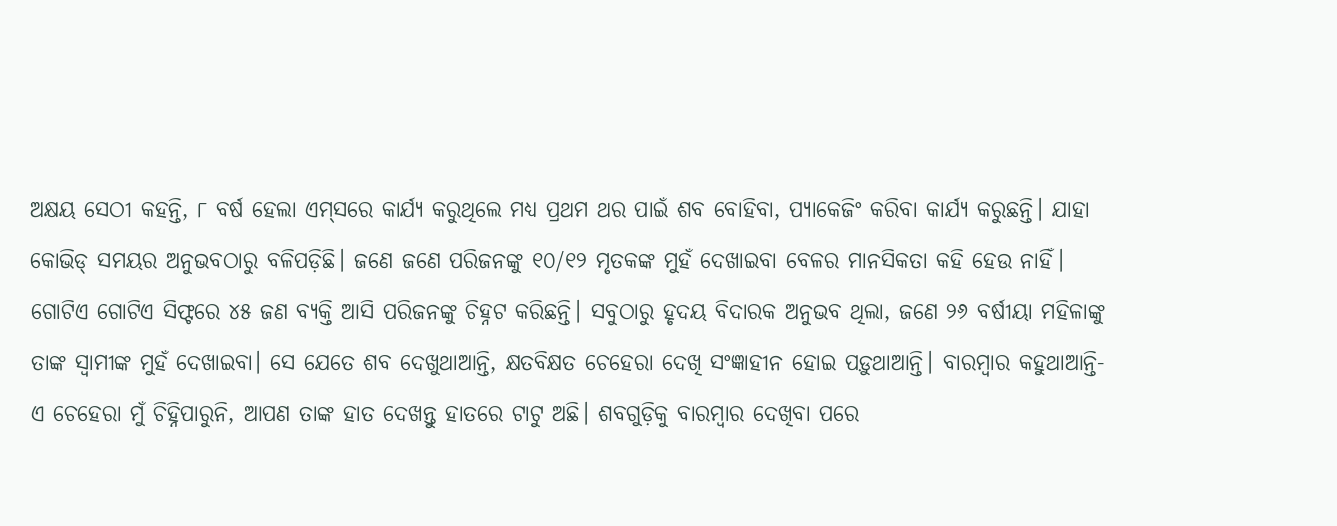ଅକ୍ଷୟ ସେଠୀ କହନ୍ତି, ୮ ବର୍ଷ ହେଲା ଏମ୍‌ସରେ କାର୍ଯ୍ୟ କରୁଥିଲେ ମଧ୍ୟ ପ୍ରଥମ ଥର ପାଇଁ ଶବ ବୋହିବା, ପ୍ୟାକେଜିଂ କରିବା କାର୍ଯ୍ୟ କରୁଛନ୍ତି। ଯାହା କୋଭିଡ୍‌ ସମୟର ଅନୁଭବଠାରୁ ବଳିପଡ଼ିଛି। ଜଣେ ଜଣେ ପରିଜନଙ୍କୁ ୧୦/୧୨ ମୃତକଙ୍କ ମୁହଁ ଦେଖାଇବା ବେଳର ମାନସିକତା କହି ହେଉ ନାହିଁ। ଗୋଟିଏ ଗୋଟିଏ ସିଫ୍ଟରେ ୪୫ ଜଣ ବ୍ୟକ୍ତି ଆସି ପରିଜନଙ୍କୁ ଚିହ୍ନଟ କରିଛନ୍ତି। ସବୁଠାରୁ ହୃଦୟ ବିଦାରକ ଅନୁଭବ ଥିଲା, ଜଣେ ୨୬ ବର୍ଷୀୟା ମହିଳାଙ୍କୁ ତାଙ୍କ ସ୍ବାମୀଙ୍କ ମୁହଁ ଦେଖାଇବା। ସେ ଯେତେ ଶବ ଦେଖୁଥାଆନ୍ତି, କ୍ଷତବିକ୍ଷତ ଚେହେରା ଦେଖି ସଂଜ୍ଞାହୀନ ହୋଇ ପଡ଼ୁଥାଆନ୍ତି। ବାରମ୍ବାର କହୁଥାଆନ୍ତି- ଏ ଚେହେରା ମୁଁ ଚିହ୍ନିପାରୁନି, ଆପଣ ତାଙ୍କ ହାତ ଦେଖନ୍ତୁ ହାତରେ ଟାଟୁ ଅଛି। ଶବଗୁଡ଼ିକୁ ବାରମ୍ବାର ଦେଖିବା ପରେ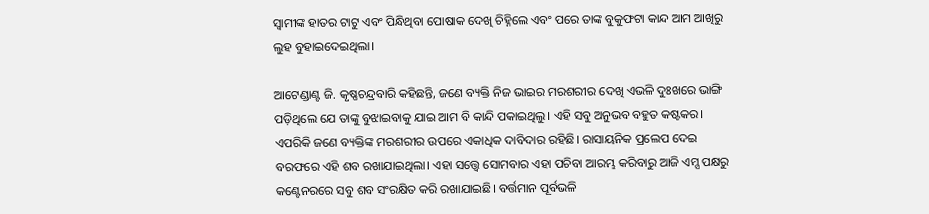ସ୍ବାମୀଙ୍କ ହାତର ଟାଟୁ ଏବଂ ପିନ୍ଧିଥିବା ପୋଷାକ ଦେଖି ଚିହ୍ନିଲେ ଏବଂ ପରେ ତାଙ୍କ ବୁକୁଫଟା କାନ୍ଦ ଆମ ଆଖିରୁ ଲୁହ ବୁହାଇଦେଇଥିଲା।

ଆଟେଣ୍ଡାଣ୍ଟ ଜି. କୃଷ୍ଣଚନ୍ଦ୍ରବାରି କହିଛନ୍ତି, ଜଣେ ବ୍ୟକ୍ତି ନିଜ ଭାଇର ମରଶରୀର ଦେଖି ଏଭଳି ଦୁଃଖରେ ଭାଙ୍ଗି ପଡ଼ିଥିଲେ ଯେ ତାଙ୍କୁ ବୁଝାଇବାକୁ ଯାଇ ଆମ ବି କାନ୍ଦି ପକାଇଥିଲୁ। ଏହି ସବୁ ଅନୁଭବ ବହୁତ କଷ୍ଟକର। ଏପରିକି ଜଣେ ବ୍ୟକ୍ତିଙ୍କ ମରଶରୀର ଉପରେ ଏକାଧିକ ଦାବିଦାର ରହିଛି। ରାସାୟନିକ ପ୍ରଲେପ ଦେଇ ବରଫରେ ଏହି ଶବ ରଖାଯାଇଥିଲା। ଏହା ସତ୍ତ୍ବେ ସୋମବାର ଏହା ପଚିବା ଆରମ୍ଭ କରିବାରୁ ଆଜି ଏମ୍ସ ପକ୍ଷରୁ କଣ୍ଟେନରରେ ସବୁ ଶବ ସଂରକ୍ଷିତ କରି ରଖାଯାଇଛି। ବର୍ତ୍ତମାନ ପୂର୍ବଭଳି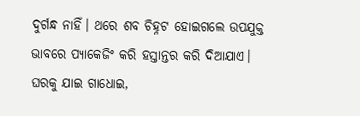ଦୁର୍ଗନ୍ଧ ନାହିଁ। ଥରେ ଶବ ଚିହ୍ନଟ ହୋଇଗଲେ ଉପଯୁକ୍ତ ଭାବରେ ପ୍ୟାକେଜିଂ କରି ହସ୍ତାନ୍ତର କରି ଦିଆଯାଏ। ଘରକୁ ଯାଇ ଗାଧୋଇ,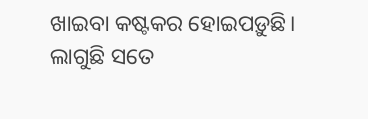ଖାଇବା କଷ୍ଟକର ହୋଇପଡ଼ୁଛି। ଲାଗୁଛି ସତେ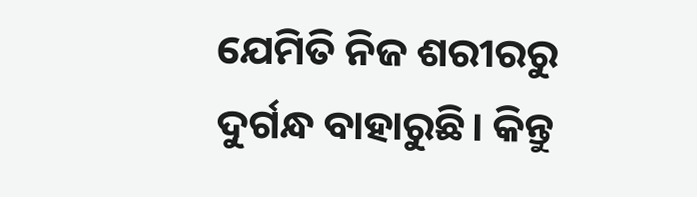ଯେମିତି ନିଜ ଶରୀରରୁ ଦୁର୍ଗନ୍ଧ ବାହାରୁଛି। କିନ୍ତୁ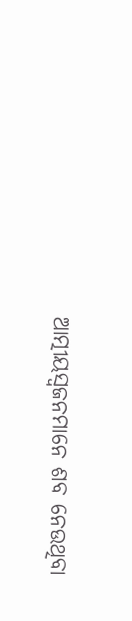ଆତ୍ମୀୟସ୍ବଜନମାନେ ଶବ ନେଉଥିବା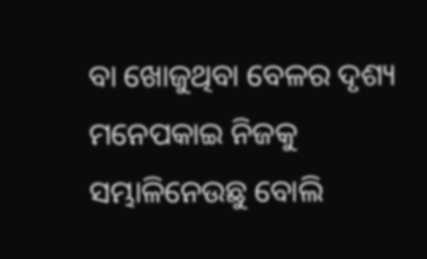ବା ଖୋଜୁଥିବା ବେଳର ଦୃଶ୍ୟ ମନେପକାଇ ନିଜକୁ ସମ୍ଭାଳିନେଉଛୁ ବୋଲି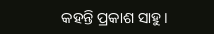କହନ୍ତି ପ୍ରକାଶ ସାହୁ।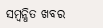ସମ୍ବନ୍ଧିତ ଖବର